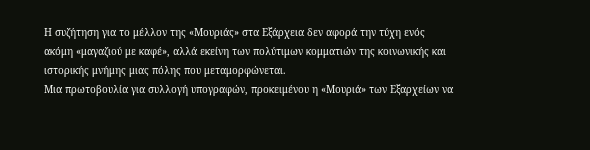Η συζήτηση για το μέλλον της «Μουριάς» στα Εξάρχεια δεν αφορά την τύχη ενός ακόμη «μαγαζιού με καφέ», αλλά εκείνη των πολύτιμων κομματιών της κοινωνικής και ιστορικής μνήμης μιας πόλης που μεταμορφώνεται.
Μια πρωτοβουλία για συλλογή υπογραφών, προκειμένου η «Μουριά» των Εξαρχείων να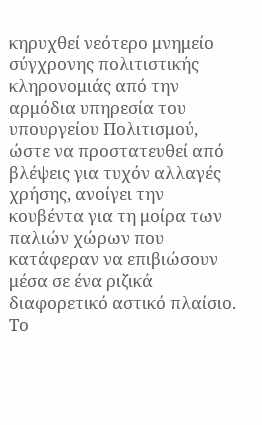κηρυχθεί νεότερο μνημείο σύγχρονης πολιτιστικής κληρονομιάς από την αρμόδια υπηρεσία του υπουργείου Πολιτισμού, ώστε να προστατευθεί από βλέψεις για τυχόν αλλαγές χρήσης, ανοίγει την κουβέντα για τη μοίρα των παλιών χώρων που κατάφεραν να επιβιώσουν μέσα σε ένα ριζικά διαφορετικό αστικό πλαίσιο.
Το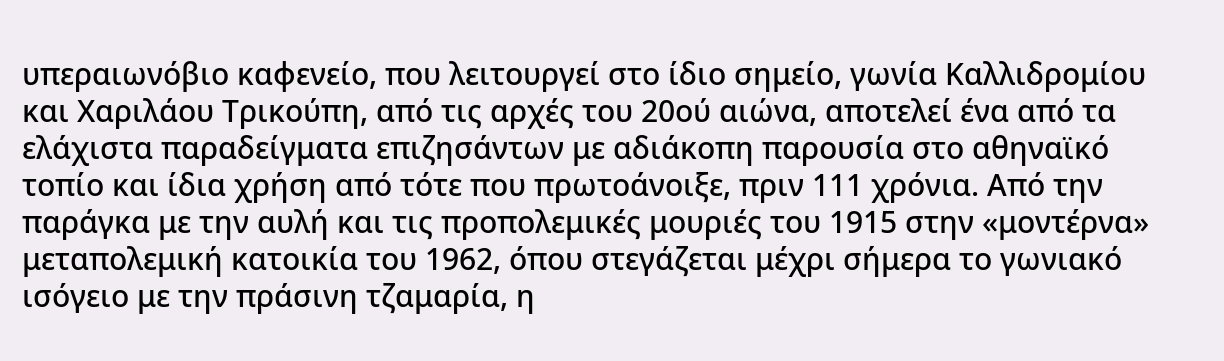υπεραιωνόβιο καφενείο, που λειτουργεί στο ίδιο σημείο, γωνία Καλλιδρομίου και Χαριλάου Τρικούπη, από τις αρχές του 20ού αιώνα, αποτελεί ένα από τα ελάχιστα παραδείγματα επιζησάντων με αδιάκοπη παρουσία στο αθηναϊκό τοπίο και ίδια χρήση από τότε που πρωτοάνοιξε, πριν 111 χρόνια. Από την παράγκα με την αυλή και τις προπολεμικές μουριές του 1915 στην «μοντέρνα» μεταπολεμική κατοικία του 1962, όπου στεγάζεται μέχρι σήμερα το γωνιακό ισόγειο με την πράσινη τζαμαρία, η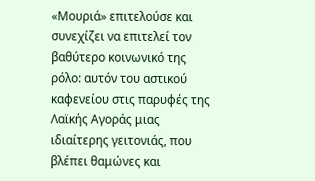«Μουριά» επιτελούσε και συνεχίζει να επιτελεί τον βαθύτερο κοινωνικό της ρόλο: αυτόν του αστικού καφενείου στις παρυφές της Λαϊκής Αγοράς μιας ιδιαίτερης γειτονιάς, που βλέπει θαμώνες και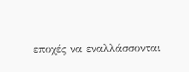εποχές να εναλλάσσονται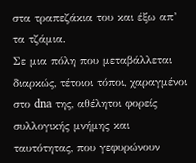στα τραπεζάκια του και έξω απ’ τα τζάμια.
Σε μια πόλη που μεταβάλλεται διαρκώς, τέτοιοι τόποι, χαραγμένοι στο dna της, αθέλητοι φορείς συλλογικής μνήμης και ταυτότητας, που γεφυρώνουν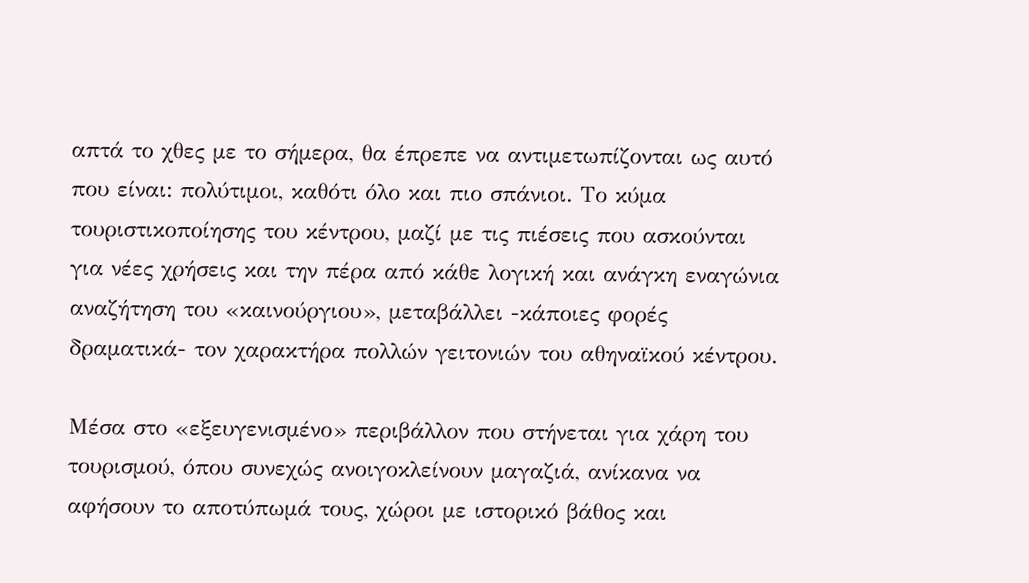απτά το χθες με το σήμερα, θα έπρεπε να αντιμετωπίζονται ως αυτό που είναι: πολύτιμοι, καθότι όλο και πιο σπάνιοι. Το κύμα τουριστικοποίησης του κέντρου, μαζί με τις πιέσεις που ασκούνται για νέες χρήσεις και την πέρα από κάθε λογική και ανάγκη εναγώνια αναζήτηση του «καινούργιου», μεταβάλλει -κάποιες φορές δραματικά- τον χαρακτήρα πολλών γειτονιών του αθηναϊκού κέντρου.

Μέσα στο «εξευγενισμένο» περιβάλλον που στήνεται για χάρη του τουρισμού, όπου συνεχώς ανοιγοκλείνουν μαγαζιά, ανίκανα να αφήσουν το αποτύπωμά τους, χώροι με ιστορικό βάθος και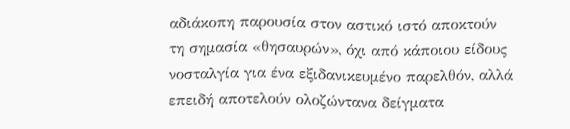αδιάκοπη παρουσία στον αστικό ιστό αποκτούν τη σημασία «θησαυρών», όχι από κάποιου είδους νοσταλγία για ένα εξιδανικευμένο παρελθόν, αλλά επειδή αποτελούν ολοζώντανα δείγματα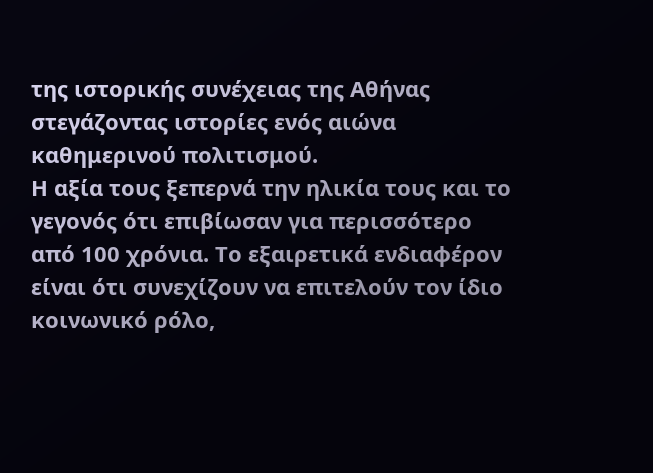της ιστορικής συνέχειας της Αθήνας στεγάζοντας ιστορίες ενός αιώνα καθημερινού πολιτισμού.
Η αξία τους ξεπερνά την ηλικία τους και το γεγονός ότι επιβίωσαν για περισσότερο από 100 χρόνια. Το εξαιρετικά ενδιαφέρον είναι ότι συνεχίζουν να επιτελούν τον ίδιο κοινωνικό ρόλο,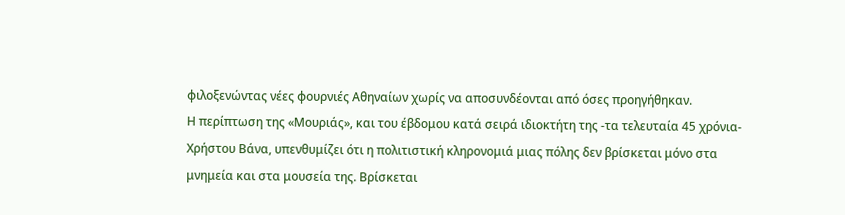φιλοξενώντας νέες φουρνιές Αθηναίων χωρίς να αποσυνδέονται από όσες προηγήθηκαν.
Η περίπτωση της «Μουριάς», και του έβδομου κατά σειρά ιδιοκτήτη της -τα τελευταία 45 χρόνια- Χρήστου Βάνα, υπενθυμίζει ότι η πολιτιστική κληρονομιά μιας πόλης δεν βρίσκεται μόνο στα μνημεία και στα μουσεία της. Βρίσκεται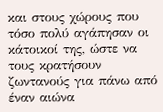και στους χώρους που τόσο πολύ αγάπησαν οι κάτοικοί της, ώστε να τους κρατήσουν ζωντανούς για πάνω από έναν αιώνα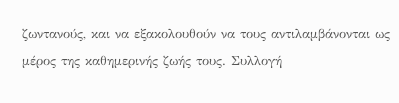ζωντανούς, και να εξακολουθούν να τους αντιλαμβάνονται ως μέρος της καθημερινής ζωής τους. Συλλογή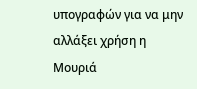υπογραφών για να μην αλλάξει χρήση η Μουριά